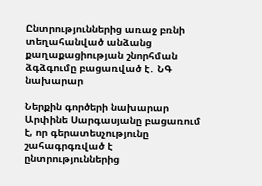Ընտրություններից առաջ բռնի տեղահանված անձանց քաղաքացիության շնորհման ձգձգումը բացառված է․ ՆԳ նախարար

Ներքին գործերի նախարար Արփինե Սարգասյանը բացառում է, որ գերատեսչությունը շահագրգռված է ընտրություններից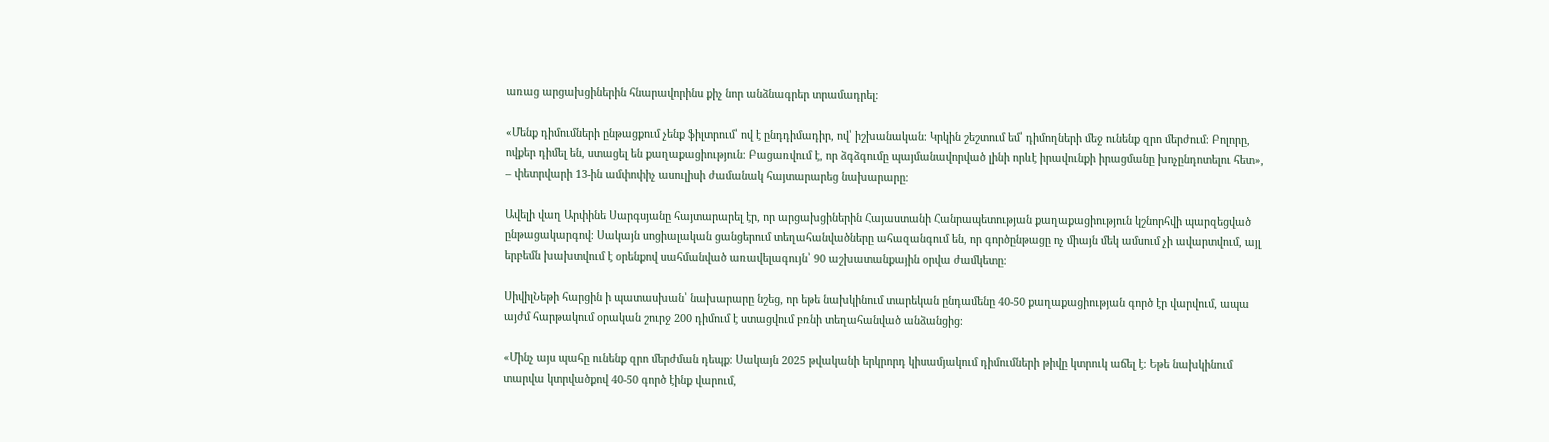առաց արցախցիներին հնարավորինս քիչ նոր անձնագրեր տրամադրել։

«Մենք դիմումների ընթացքում չենք ֆիլտրում՝ ով է ընդդիմադիր, ով՝ իշխանական։ Կրկին շեշտում եմ՝ դիմողների մեջ ունենք զրո մերժում։ Բոլորը, ովքեր դիմել են, ստացել են քաղաքացիություն։ Բացառվում է, որ ձգձգումը պայմանավորված լինի որևէ իրավունքի իրացմանը խոչընդոտելու հետ», – փետրվարի 13-ին ամփոփիչ ասուլիսի ժամանակ հայտարարեց նախարարը։

Ավելի վաղ Արփինե Սարգսյանը հայտարարել էր, որ արցախցիներին Հայաստանի Հանրապետության քաղաքացիություն կշնորհվի պարզեցված ընթացակարգով։ Սակայն սոցիալական ցանցերում տեղահանվածները ահազանգում են, որ գործընթացը ոչ միայն մեկ ամսում չի ավարտվում, այլ երբեմն խախտվում է օրենքով սահմանված առավելագույն՝ 90 աշխատանքային օրվա ժամկետը։

ՍիվիլՆեթի հարցին ի պատասխան՝ նախարարը նշեց, որ եթե նախկինում տարեկան ընդամենը 40-50 քաղաքացիության գործ էր վարվում, ապա այժմ հարթակում օրական շուրջ 200 դիմում է ստացվում բռնի տեղահանված անձանցից։

«Մինչ այս պահը ունենք զրո մերժման դեպք։ Սակայն 2025 թվականի երկրորդ կիսամյակում դիմումների թիվը կտրուկ աճել է։ Եթե նախկինում տարվա կտրվածքով 40-50 գործ էինք վարում,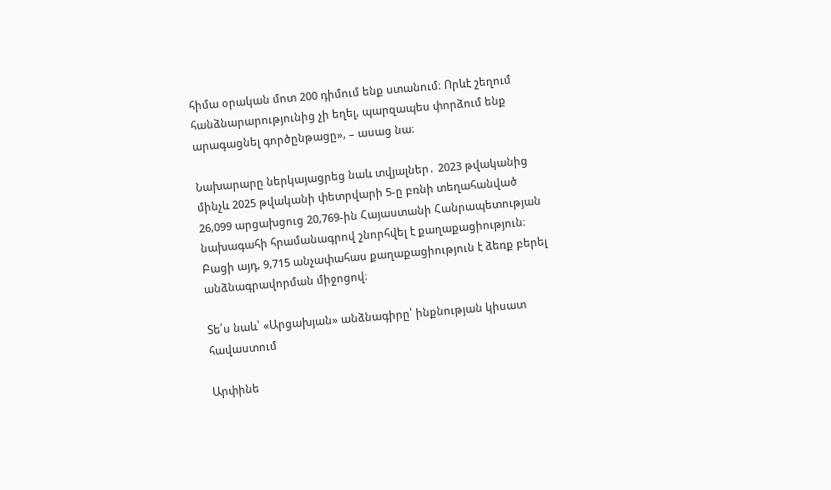հիմա օրական մոտ 200 դիմում ենք ստանում։ Որևէ շեղում հանձնարարությունից չի եղել, պարզապես փորձում ենք արագացնել գործընթացը», – ասաց նա։

Նախարարը ներկայացրեց նաև տվյալներ․ 2023 թվականից մինչև 2025 թվականի փետրվարի 5-ը բռնի տեղահանված 26,099 արցախցուց 20,769-ին Հայաստանի Հանրապետության նախագահի հրամանագրով շնորհվել է քաղաքացիություն։ Բացի այդ, 9,715 անչափահաս քաղաքացիություն է ձեռք բերել անձնագրավորման միջոցով։

Տե՛ս նաև՝ «Արցախյան» անձնագիրը՝ ինքնության կիսատ հավաստում

Արփինե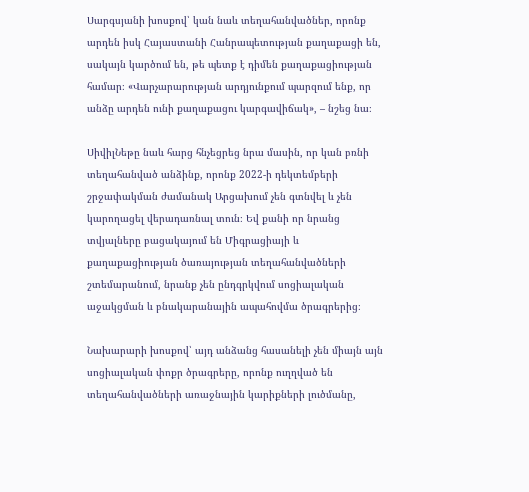Սարգսյանի խոսքով՝ կան նաև տեղահանվածներ, որոնք արդեն իսկ Հայաստանի Հանրապետության քաղաքացի են, սակայն կարծում են, թե պետք է դիմեն քաղաքացիության համար։ «Վարչարարության արդյունքում պարզում ենք, որ անձը արդեն ունի քաղաքացու կարգավիճակ», – նշեց նա։

ՍիվիլՆեթը նաև հարց հնչեցրեց նրա մասին, որ կան բռնի տեղահանված անձինք, որոնք 2022-ի դեկտեմբերի շրջափակման ժամանակ Արցախում չեն գտնվել և չեն կարողացել վերադառնալ տուն։ Եվ քանի որ նրանց տվյալները բացակայում են Միգրացիայի և քաղաքացիության ծառայության տեղահանվածների շտեմարանում, նրանք չեն ընդգրկվում սոցիալական աջակցման և բնակարանային ապահովմա ծրագրերից։

Նախարարի խոսքով՝ այդ անձանց հասանելի չեն միայն այն սոցիալական փոքր ծրագրերը, որոնք ուղղված են տեղահանվածների առաջնային կարիքների լուծմանը,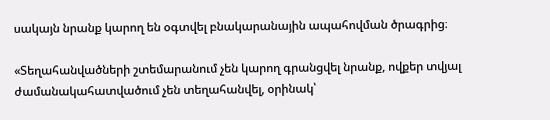սակայն նրանք կարող են օգտվել բնակարանային ապահովման ծրագրից։

«Տեղահանվածների շտեմարանում չեն կարող գրանցվել նրանք, ովքեր տվյալ ժամանակահատվածում չեն տեղահանվել, օրինակ՝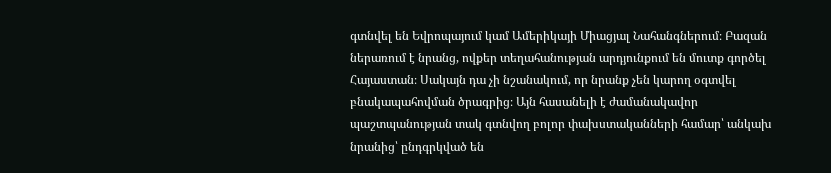գտնվել են Եվրոպայում կամ Ամերիկայի Միացյալ Նահանգներում։ Բազան ներառում է նրանց, ովքեր տեղահանության արդյունքում են մուտք գործել Հայաստան։ Սակայն դա չի նշանակում, որ նրանք չեն կարող օգտվել բնակապահովման ծրագրից։ Այն հասանելի է ժամանակավոր պաշտպանության տակ գտնվող բոլոր փախստականների համար՝ անկախ նրանից՝ ընդգրկված են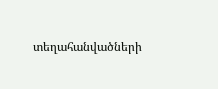տեղահանվածների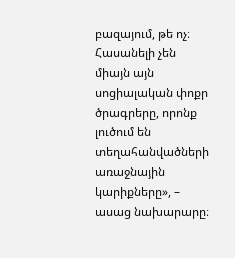բազայում, թե ոչ։ Հասանելի չեն միայն այն սոցիալական փոքր ծրագրերը, որոնք լուծում են տեղահանվածների առաջնային կարիքները», – ասաց նախարարը։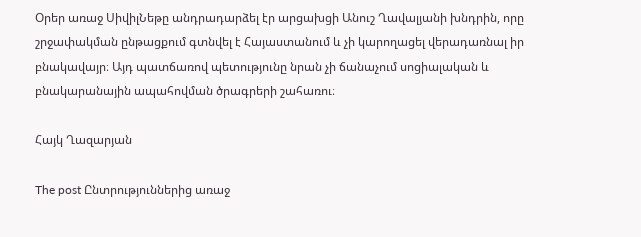Օրեր առաջ ՍիվիլՆեթը անդրադարձել էր արցախցի Անուշ Ղավալյանի խնդրին, որը շրջափակման ընթացքում գտնվել է Հայաստանում և չի կարողացել վերադառնալ իր բնակավայր։ Այդ պատճառով պետությունը նրան չի ճանաչում սոցիալական և բնակարանային ապահովման ծրագրերի շահառու։

Հայկ Ղազարյան

The post Ընտրություններից առաջ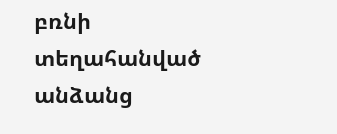բռնի տեղահանված անձանց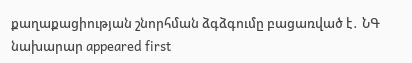քաղաքացիության շնորհման ձգձգումը բացառված է․ ՆԳ նախարար appeared first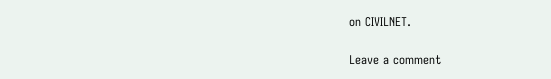on CIVILNET.

Leave a comment